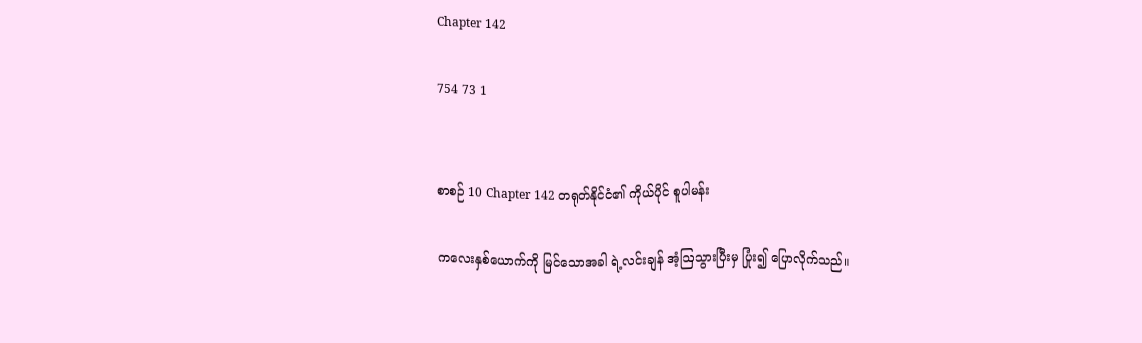Chapter 142

754 73 1


စာစဉ် 10 Chapter 142 တရုတ်နိုင်ငံ၏ ကိုယ်ပိုင် စူပါမန်း

ကလေးနှစ်ယောက်ကို မြင်သောအခါ ရဲ့လင်းချန် အံ့ဩသွားပြီးမှ ပြုံး၍ ပြောလိုက်သည်။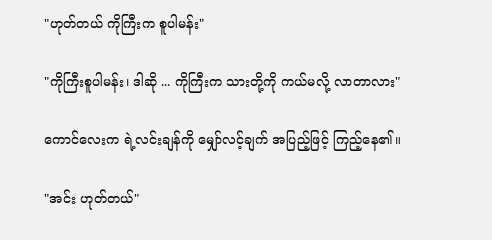"ဟုတ်တယ် ကိုကြီးက စူပါမန်း"

"ကိုကြီးစူပါမန်း၊ ဒါဆို ... ကိုကြီးက သားတို့ကို ကယ်မလို့ လာတာလား"

ကောင်လေးက ရဲ့လင်းချန်ကို မျှော်လင့်ချက် အပြည့်ဖြင့် ကြည့်နေ၏။

"အင်း ဟုတ်တယ်"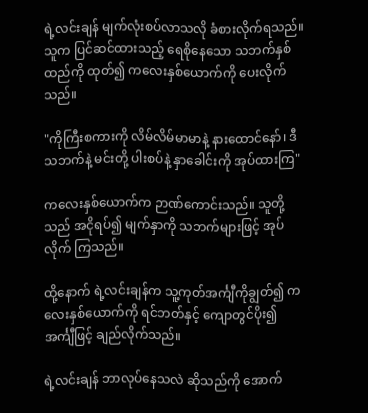ရဲ့လင်းချန် မျက်လုံးစပ်လာသလို ခံစားလိုက်ရသည်။ သူက ပြင်ဆင်ထားသည့် ရေစိုနေသော သဘက်နှစ်ထည်ကို ထုတ်၍ ကလေးနှစ်ယောက်ကို ပေးလိုက်သည်။

"ကိုကြီးစကားကို လိမ်လိမ်မာမာနဲ့ နားထောင်နော်၊ ဒီသဘက်နဲ့ မင်းတို့ ပါးစပ်နဲ့ နှာခေါင်းကို အုပ်ထားကြ"

ကလေးနှစ်ယောက်က ဉာဏ်ကောင်းသည်။ သူတို့သည် အငိုရပ်၍ မျက်နှာကို သဘက်များဖြင့် အုပ်လိုက် ကြသည်။

ထို့နောက် ရဲ့လင်းချန်က သူ့ကုတ်အင်္ကျီကိုချွတ်၍ ကလေးနှစ်ယောက်ကို ရင်ဘတ်နှင့် ကျောတွင်ပိုး၍ အင်္ကျီဖြင့် ချည်လိုက်သည်။

ရဲ့လင်းချန် ဘာလုပ်နေသလဲ ဆိုသည်ကို အောက်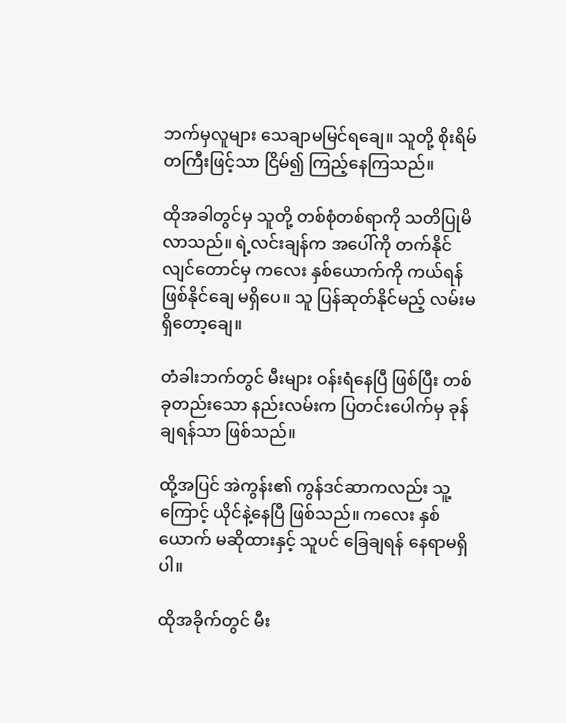ဘက်မှလူများ သေချာမမြင်ရချေ။ သူတို့ စိုးရိမ်တကြီးဖြင့်သာ ငြိမ်၍ ကြည့်နေကြသည်။

ထိုအခါတွင်မှ သူတို့ တစ်စုံတစ်ရာကို သတိပြုမိလာသည်။ ရဲ့လင်းချန်က အပေါ်ကို တက်နိုင်လျင်တောင်မှ ကလေး နှစ်ယောက်ကို ကယ်ရန် ဖြစ်နိုင်ချေ မရှိပေ။ သူ ပြန်ဆုတ်နိုင်မည့် လမ်းမရှိတော့ချေ။

တံခါးဘက်တွင် မီးများ ဝန်းရံနေပြီ ဖြစ်ပြီး တစ်ခုတည်းသော နည်းလမ်းက ပြတင်းပေါက်မှ ခုန်ချရန်သာ ဖြစ်သည်။

ထို့အပြင် အဲကွန်း၏ ကွန်ဒင်ဆာကလည်း သူ့ကြောင့် ယိုင်နဲ့နေပြီ ဖြစ်သည်။ ကလေး နှစ်ယောက် မဆိုထားနှင့် သူပင် ခြေချရန် နေရာမရှိပါ။

ထိုအခိုက်တွင် မီး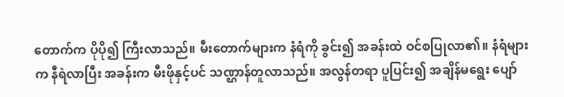တောက်က ပိုပို၍ ကြီးလာသည်။ မီးတောက်များက နံရံကို ခွင်း၍ အခန်းထဲ ဝင်စပြုလာ၏။ နံရံများက နီရဲလာပြီး အခန်းက မီးဖိုနှင့်ပင် သဏ္ဌာန်တူလာသည်။ အလွန်တရာ ပူပြင်း၍ အချိန်မရွေး ပျော်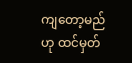ကျတော့မည်ဟု ထင်မှတ်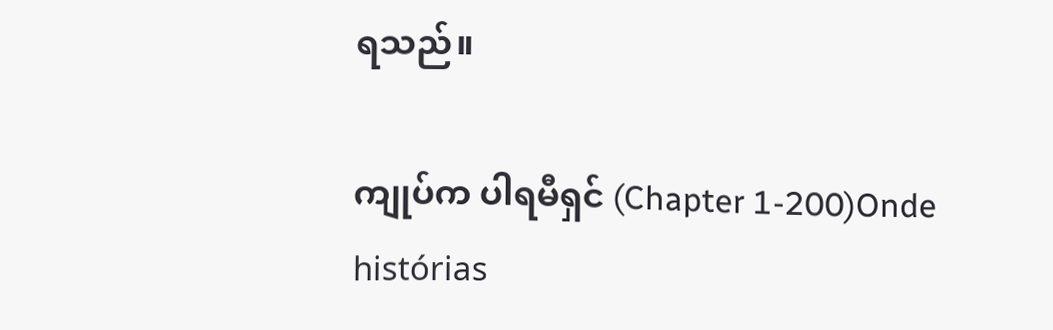ရသည်။

ကျုပ်က ပါရမီရှင် (Chapter 1-200)Onde histórias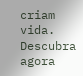criam vida. Descubra agora